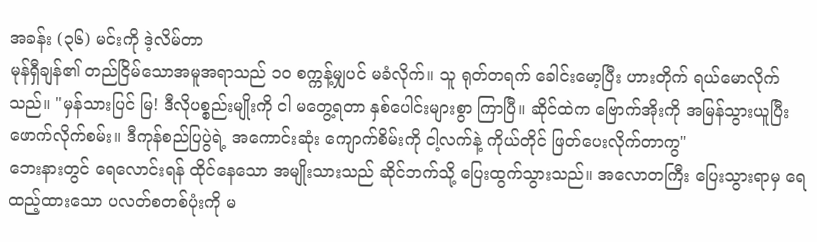အခန်း (၃၆) မင်းကို ဒဲ့လိမ်တာ
မုန်ရှီချန်၏ တည်ငြိမ်သောအမူအရာသည် ၁၀ စက္ကန့်မျှပင် မခံလိုက်။ သူ ရုတ်တရက် ခေါင်းမော့ပြီး ဟားတိုက် ရယ်မောလိုက်သည်။ "မှန်သားပြင် မြ! ဒီလိုပစ္စည်းမျိုးကို ငါ မတွေ့ရတာ နှစ်ပေါင်းများစွာ ကြာပြီ။ ဆိုင်ထဲက ဗြောက်အိုးကို အမြန်သွားယူပြီး ဖောက်လိုက်စမ်း။ ဒီကုန်စည်ပြပွဲရဲ့ အကောင်းဆုံး ကျောက်စိမ်းကို ငါ့လက်နဲ့ ကိုယ်တိုင် ဖြတ်ပေးလိုက်တာကွ"
ဘေးနားတွင် ရေလောင်းရန် ထိုင်နေသော အမျိုးသားသည် ဆိုင်ဘက်သို့ ပြေးထွက်သွားသည်။ အလောတကြီး ပြေးသွားရာမှ ရေထည့်ထားသော ပလတ်စတစ်ပုံးကို မ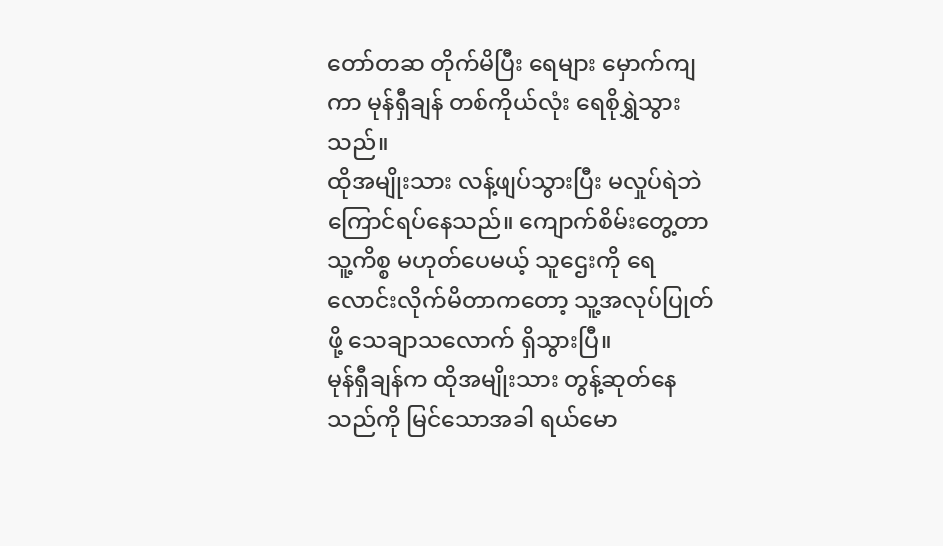တော်တဆ တိုက်မိပြီး ရေများ မှောက်ကျကာ မုန်ရှီချန် တစ်ကိုယ်လုံး ရေစိုရွှဲသွားသည်။
ထိုအမျိုးသား လန့်ဖျပ်သွားပြီး မလှုပ်ရဲဘဲ ကြောင်ရပ်နေသည်။ ကျောက်စိမ်းတွေ့တာ သူ့ကိစ္စ မဟုတ်ပေမယ့် သူဌေးကို ရေလောင်းလိုက်မိတာကတော့ သူ့အလုပ်ပြုတ်ဖို့ သေချာသလောက် ရှိသွားပြီ။
မုန်ရှီချန်က ထိုအမျိုးသား တွန့်ဆုတ်နေသည်ကို မြင်သောအခါ ရယ်မော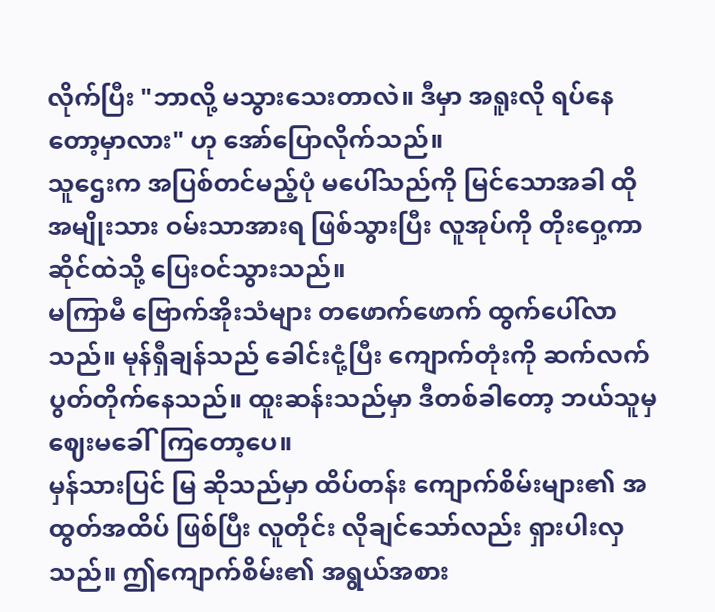လိုက်ပြီး "ဘာလို့ မသွားသေးတာလဲ။ ဒီမှာ အရူးလို ရပ်နေတော့မှာလား" ဟု အော်ပြောလိုက်သည်။
သူဌေးက အပြစ်တင်မည့်ပုံ မပေါ်သည်ကို မြင်သောအခါ ထိုအမျိုးသား ဝမ်းသာအားရ ဖြစ်သွားပြီး လူအုပ်ကို တိုးဝှေ့ကာ ဆိုင်ထဲသို့ ပြေးဝင်သွားသည်။
မကြာမီ ဗြောက်အိုးသံများ တဖောက်ဖောက် ထွက်ပေါ်လာသည်။ မုန်ရှီချန်သည် ခေါင်းငုံ့ပြီး ကျောက်တုံးကို ဆက်လက် ပွတ်တိုက်နေသည်။ ထူးဆန်းသည်မှာ ဒီတစ်ခါတော့ ဘယ်သူမှ ဈေးမခေါ်ကြတော့ပေ။
မှန်သားပြင် မြ ဆိုသည်မှာ ထိပ်တန်း ကျောက်စိမ်းများ၏ အထွတ်အထိပ် ဖြစ်ပြီး လူတိုင်း လိုချင်သော်လည်း ရှားပါးလှသည်။ ဤကျောက်စိမ်း၏ အရွယ်အစား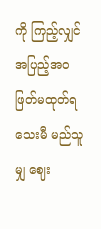ကို ကြည့်လျှင် အပြည့်အဝ ဖြတ်မထုတ်ရသေးမီ မည်သူမျှ ဈေး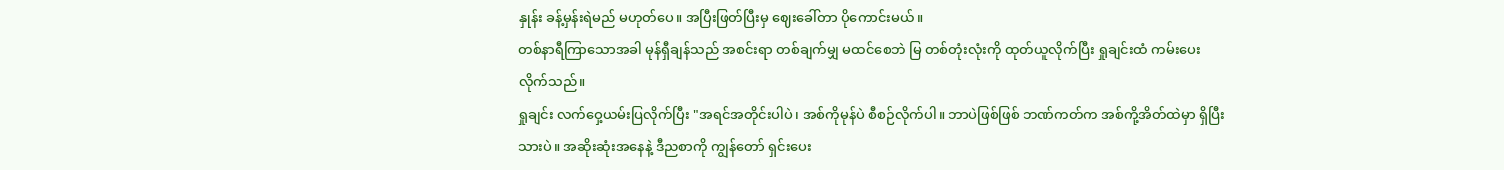နှုန်း ခန့်မှန်းရဲမည် မဟုတ်ပေ။ အပြီးဖြတ်ပြီးမှ ဈေးခေါ်တာ ပိုကောင်းမယ်။
တစ်နာရီကြာသောအခါ မုန်ရှီချန်သည် အစင်းရာ တစ်ချက်မျှ မထင်စေဘဲ မြ တစ်တုံးလုံးကို ထုတ်ယူလိုက်ပြီး ရှုချင်းထံ ကမ်းပေးလိုက်သည်။
ရှုချင်း လက်ဝှေ့ယမ်းပြလိုက်ပြီး "အရင်အတိုင်းပါပဲ၊ အစ်ကိုမုန်ပဲ စီစဉ်လိုက်ပါ။ ဘာပဲဖြစ်ဖြစ် ဘဏ်ကတ်က အစ်ကို့အိတ်ထဲမှာ ရှိပြီးသားပဲ။ အဆိုးဆုံးအနေနဲ့ ဒီညစာကို ကျွန်တော် ရှင်းပေး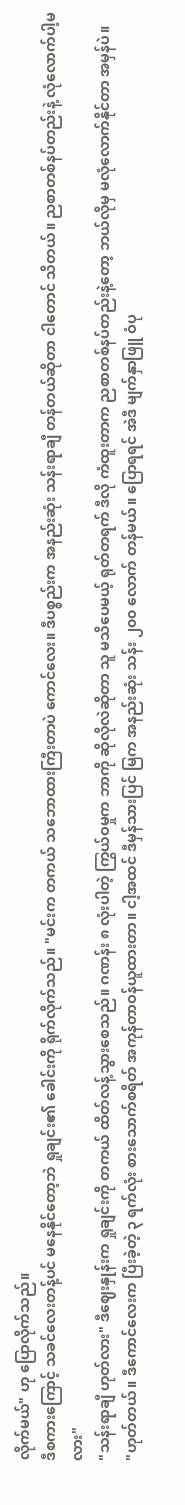လိုက်မယ်" ဟု ပြောလိုက်သည်။
ဒီစကားကြောင့် သခင်လေးတန့်ပင် မနေနိုင်တော့ဘဲ ရှုချင်း၏ ခေါင်းကို ရိုက်လိုက်သည်။ "မင်းက တကယ် သဘောထားကြီးတာပဲ ကောင်လေး။ ဒီပစ္စည်းက အနည်းဆုံး သန်းရာချီ တန်တယ်ဆိုတာ ငါတောင် သိတယ်။ ညစာတစ်နပ်တည်းနဲ့ လုံလောက်ပါ့မလား"
"သန်းရာချီ ဟုတ်လား" ဒီဈေးနှုန်းက ရှုချင်းကို တကယ် ထိတ်လန့်သွားစေသည်။ ဂဏန်း ၈ လုံးပါတဲ့ ကြွယ်ဝမှုက ဘာကို ဆိုလိုလဲဆိုတာ သူ မသိပေမယ့် ရုတ်တရက် ဒီလို ကံထူးတာက ညစာတစ်နပ်တည်းနဲ့တော့ ဘယ်လိုမှ မလုံလောက်နိုင်တာ အမှန်ပဲ။
"ဟုတ်တယ်။ ဒီကောင်လေးက ပြီးခဲ့တဲ့ ၃ ရက်လုံး စားသောက်စရိတ် အကုန်တာဝန်ယူထားတာ။ ငါ့အထင် ဒီမှန်သားပြင် မြက အနည်းဆုံး သန်း ၂၀၀ လောက် တန်မယ်။ ပြောရရင် အဲဒီ မျက်နှာဖြူ ဝံပု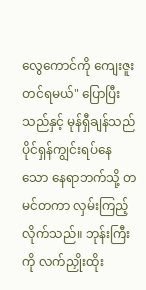လွေကောင်ကို ကျေးဇူးတင်ရမယ်" ပြောပြီးသည်နှင့် မုန်ရှီချန်သည် ပိုင်ရှန်ကျွင်းရပ်နေသော နေရာဘက်သို့ တမင်တကာ လှမ်းကြည့်လိုက်သည်။ ဘုန်းကြီးကို လက်ညှိုးထိုး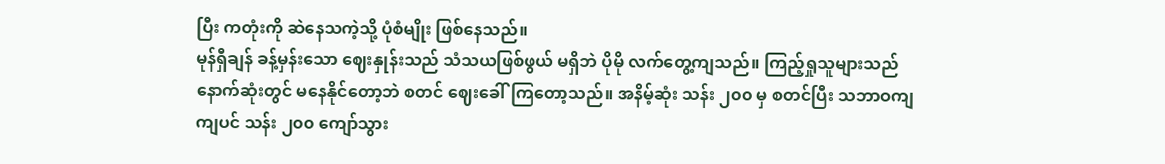ပြီး ကတုံးကို ဆဲနေသကဲ့သို့ ပုံစံမျိုး ဖြစ်နေသည်။
မုန်ရှီချန် ခန့်မှန်းသော ဈေးနှုန်းသည် သံသယဖြစ်ဖွယ် မရှိဘဲ ပိုမို လက်တွေ့ကျသည်။ ကြည့်ရှုသူများသည် နောက်ဆုံးတွင် မနေနိုင်တော့ဘဲ စတင် ဈေးခေါ်ကြတော့သည်။ အနိမ့်ဆုံး သန်း ၂၀၀ မှ စတင်ပြီး သဘာဝကျကျပင် သန်း ၂၀၀ ကျော်သွား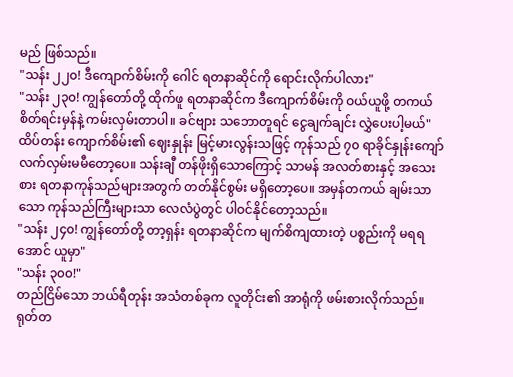မည် ဖြစ်သည်။
"သန်း ၂၂၀! ဒီကျောက်စိမ်းကို ဂေါင် ရတနာဆိုင်ကို ရောင်းလိုက်ပါလား"
"သန်း ၂၃၀! ကျွန်တော်တို့ ထိုက်ဖူ ရတနာဆိုင်က ဒီကျောက်စိမ်းကို ဝယ်ယူဖို့ တကယ် စိတ်ရင်းမှန်နဲ့ ကမ်းလှမ်းတာပါ။ ခင်ဗျား သဘောတူရင် ငွေချက်ချင်း လွှဲပေးပါ့မယ်"
ထိပ်တန်း ကျောက်စိမ်း၏ ဈေးနှုန်း မြင့်မားလွန်းသဖြင့် ကုန်သည် ၇၀ ရာခိုင်နှုန်းကျော် လက်လှမ်းမမီတော့ပေ။ သန်းချီ တန်ဖိုးရှိသောကြောင့် သာမန် အလတ်စားနှင့် အသေးစား ရတနာကုန်သည်များအတွက် တတ်နိုင်စွမ်း မရှိတော့ပေ။ အမှန်တကယ် ချမ်းသာသော ကုန်သည်ကြီးများသာ လေလံပွဲတွင် ပါဝင်နိုင်တော့သည်။
"သန်း ၂၄၀! ကျွန်တော်တို့ တာ့ရှန်း ရတနာဆိုင်က မျက်စိကျထားတဲ့ ပစ္စည်းကို မရရအောင် ယူမှာ"
"သန်း ၃၀၀!"
တည်ငြိမ်သော ဘယ်ရီတုန်း အသံတစ်ခုက လူတိုင်း၏ အာရုံကို ဖမ်းစားလိုက်သည်။ ရုတ်တ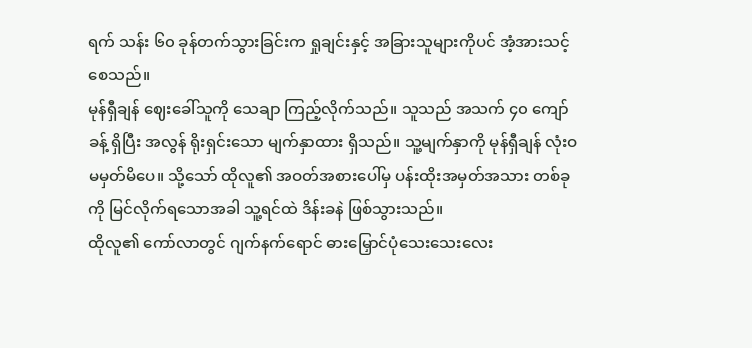ရက် သန်း ၆၀ ခုန်တက်သွားခြင်းက ရှုချင်းနှင့် အခြားသူများကိုပင် အံ့အားသင့်စေသည်။
မုန်ရှီချန် ဈေးခေါ်သူကို သေချာ ကြည့်လိုက်သည်။ သူသည် အသက် ၄၀ ကျော်ခန့် ရှိပြီး အလွန် ရိုးရှင်းသော မျက်နှာထား ရှိသည်။ သူ့မျက်နှာကို မုန်ရှီချန် လုံးဝ မမှတ်မိပေ။ သို့သော် ထိုလူ၏ အဝတ်အစားပေါ်မှ ပန်းထိုးအမှတ်အသား တစ်ခုကို မြင်လိုက်ရသောအခါ သူ့ရင်ထဲ ဒိန်းခနဲ ဖြစ်သွားသည်။
ထိုလူ၏ ကော်လာတွင် ဂျက်နက်ရောင် ဓားမြှောင်ပုံသေးသေးလေး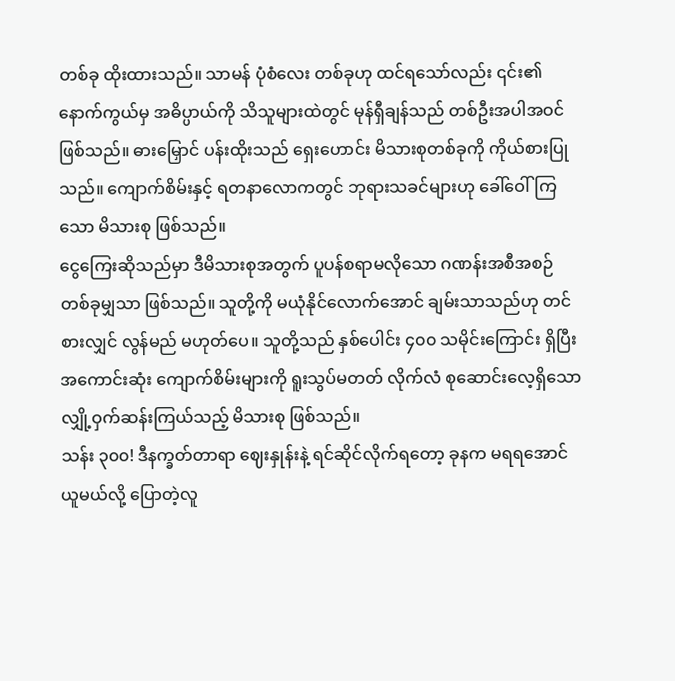တစ်ခု ထိုးထားသည်။ သာမန် ပုံစံလေး တစ်ခုဟု ထင်ရသော်လည်း ၎င်း၏ နောက်ကွယ်မှ အဓိပ္ပာယ်ကို သိသူများထဲတွင် မုန်ရှီချန်သည် တစ်ဦးအပါအဝင် ဖြစ်သည်။ ဓားမြှောင် ပန်းထိုးသည် ရှေးဟောင်း မိသားစုတစ်ခုကို ကိုယ်စားပြုသည်။ ကျောက်စိမ်းနှင့် ရတနာလောကတွင် ဘုရားသခင်များဟု ခေါ်ဝေါ်ကြသော မိသားစု ဖြစ်သည်။
ငွေကြေးဆိုသည်မှာ ဒီမိသားစုအတွက် ပူပန်စရာမလိုသော ဂဏန်းအစီအစဉ် တစ်ခုမျှသာ ဖြစ်သည်။ သူတို့ကို မယုံနိုင်လောက်အောင် ချမ်းသာသည်ဟု တင်စားလျှင် လွန်မည် မဟုတ်ပေ။ သူတို့သည် နှစ်ပေါင်း ၄၀၀ သမိုင်းကြောင်း ရှိပြီး အကောင်းဆုံး ကျောက်စိမ်းများကို ရူးသွပ်မတတ် လိုက်လံ စုဆောင်းလေ့ရှိသော လျှို့ဝှက်ဆန်းကြယ်သည့် မိသားစု ဖြစ်သည်။
သန်း ၃၀၀! ဒီနက္ခတ်တာရာ ဈေးနှုန်းနဲ့ ရင်ဆိုင်လိုက်ရတော့ ခုနက မရရအောင် ယူမယ်လို့ ပြောတဲ့လူ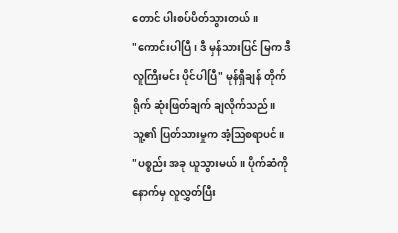တောင် ပါးစပ်ပိတ်သွားတယ်။
"ကောင်းပါပြီ၊ ဒီ မှန်သားပြင် မြက ဒီလူကြီးမင်း ပိုင်ပါပြီ" မုန်ရှီချန် တိုက်ရိုက် ဆုံးဖြတ်ချက် ချလိုက်သည်။ သူ့၏ ပြတ်သားမှုက အံ့ဩစရာပင်။
"ပစ္စည်း အခု ယူသွားမယ်။ ပိုက်ဆံကို နောက်မှ လူလွှတ်ပြီး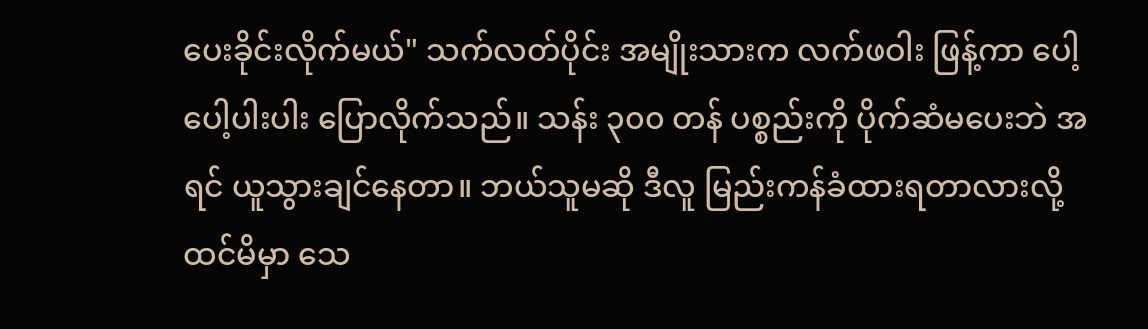ပေးခိုင်းလိုက်မယ်" သက်လတ်ပိုင်း အမျိုးသားက လက်ဖဝါး ဖြန့်ကာ ပေါ့ပေါ့ပါးပါး ပြောလိုက်သည်။ သန်း ၃၀၀ တန် ပစ္စည်းကို ပိုက်ဆံမပေးဘဲ အရင် ယူသွားချင်နေတာ။ ဘယ်သူမဆို ဒီလူ မြည်းကန်ခံထားရတာလားလို့ ထင်မိမှာ သေ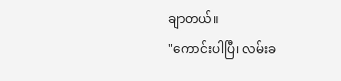ချာတယ်။
"ကောင်းပါပြီ၊ လမ်းခ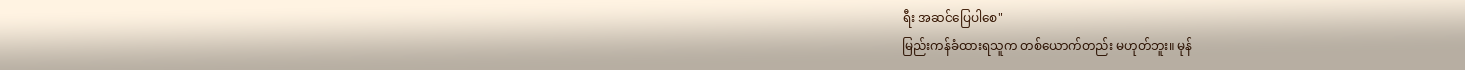ရီး အဆင်ပြေပါစေ"
မြည်းကန်ခံထားရသူက တစ်ယောက်တည်း မဟုတ်ဘူး။ မုန်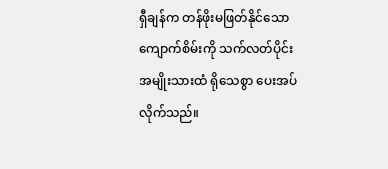ရှီချန်က တန်ဖိုးမဖြတ်နိုင်သော ကျောက်စိမ်းကို သက်လတ်ပိုင်း အမျိုးသားထံ ရိုသေစွာ ပေးအပ်လိုက်သည်။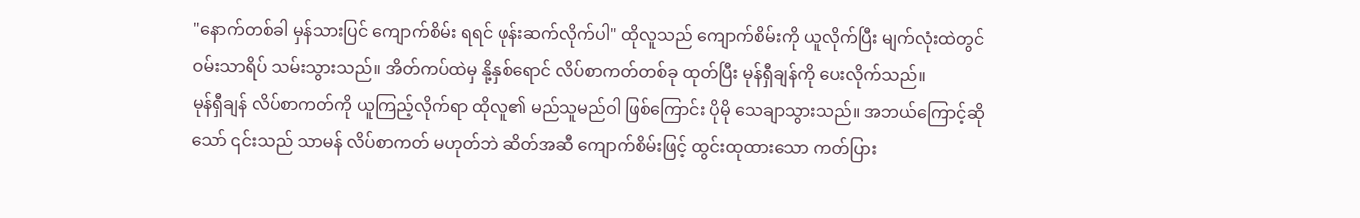"နောက်တစ်ခါ မှန်သားပြင် ကျောက်စိမ်း ရရင် ဖုန်းဆက်လိုက်ပါ" ထိုလူသည် ကျောက်စိမ်းကို ယူလိုက်ပြီး မျက်လုံးထဲတွင် ဝမ်းသာရိပ် သမ်းသွားသည်။ အိတ်ကပ်ထဲမှ နို့နှစ်ရောင် လိပ်စာကတ်တစ်ခု ထုတ်ပြီး မုန်ရှီချန်ကို ပေးလိုက်သည်။
မုန်ရှီချန် လိပ်စာကတ်ကို ယူကြည့်လိုက်ရာ ထိုလူ၏ မည်သူမည်ဝါ ဖြစ်ကြောင်း ပိုမို သေချာသွားသည်။ အဘယ်ကြောင့်ဆိုသော် ၎င်းသည် သာမန် လိပ်စာကတ် မဟုတ်ဘဲ ဆိတ်အဆီ ကျောက်စိမ်းဖြင့် ထွင်းထုထားသော ကတ်ပြား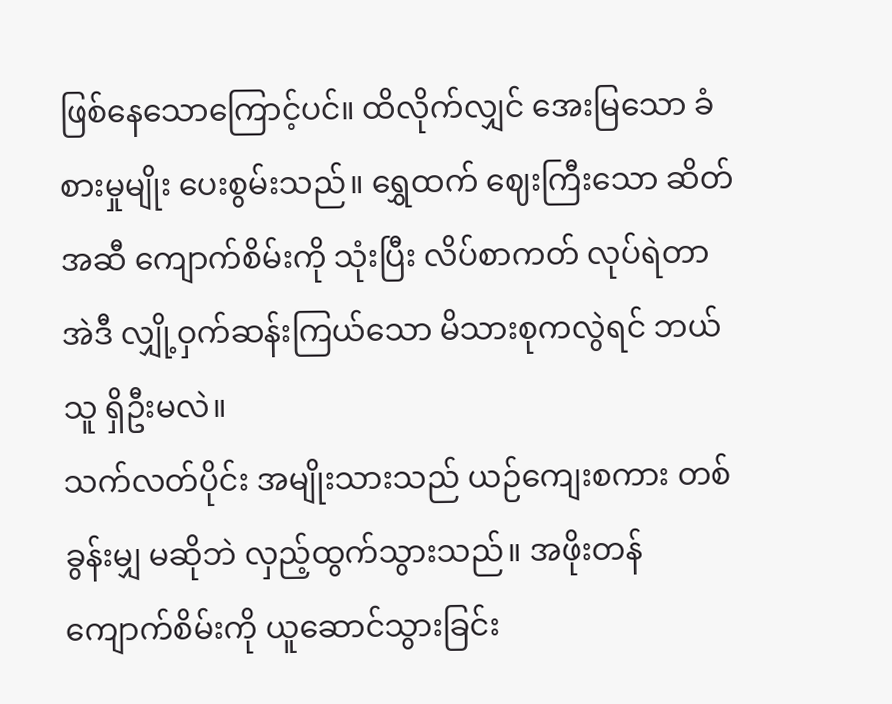ဖြစ်နေသောကြောင့်ပင်။ ထိလိုက်လျှင် အေးမြသော ခံစားမှုမျိုး ပေးစွမ်းသည်။ ရွှေထက် ဈေးကြီးသော ဆိတ်အဆီ ကျောက်စိမ်းကို သုံးပြီး လိပ်စာကတ် လုပ်ရဲတာ အဲဒီ လျှို့ဝှက်ဆန်းကြယ်သော မိသားစုကလွဲရင် ဘယ်သူ ရှိဦးမလဲ။
သက်လတ်ပိုင်း အမျိုးသားသည် ယဉ်ကျေးစကား တစ်ခွန်းမျှ မဆိုဘဲ လှည့်ထွက်သွားသည်။ အဖိုးတန် ကျောက်စိမ်းကို ယူဆောင်သွားခြင်း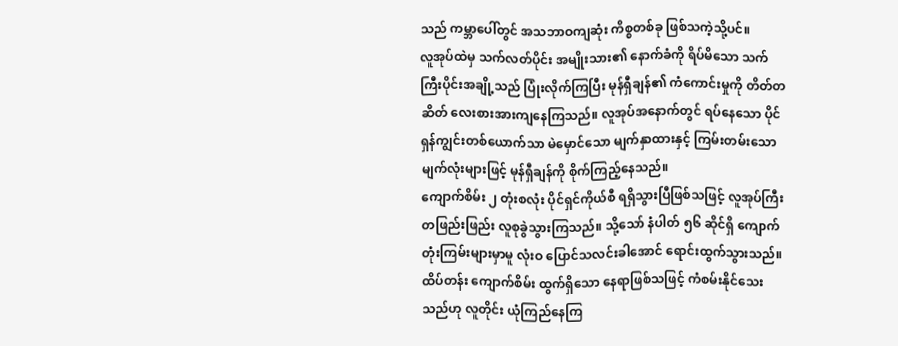သည် ကမ္ဘာပေါ်တွင် အသဘာဝကျဆုံး ကိစ္စတစ်ခု ဖြစ်သကဲ့သို့ပင်။
လူအုပ်ထဲမှ သက်လတ်ပိုင်း အမျိုးသား၏ နောက်ခံကို ရိပ်မိသော သက်ကြီးပိုင်းအချို့သည် ပြုံးလိုက်ကြပြီး မုန်ရှီချန်၏ ကံကောင်းမှုကို တိတ်တဆိတ် လေးစားအားကျနေကြသည်။ လူအုပ်အနောက်တွင် ရပ်နေသော ပိုင်ရှန်ကျွင်းတစ်ယောက်သာ မဲမှောင်သော မျက်နှာထားနှင့် ကြမ်းတမ်းသော မျက်လုံးများဖြင့် မုန်ရှီချန်ကို စိုက်ကြည့်နေသည်။
ကျောက်စိမ်း ၂ တုံးစလုံး ပိုင်ရှင်ကိုယ်စီ ရရှိသွားပြီဖြစ်သဖြင့် လူအုပ်ကြီး တဖြည်းဖြည်း လူစုခွဲသွားကြသည်။ သို့သော် နံပါတ် ၅၆ ဆိုင်ရှိ ကျောက်တုံးကြမ်းများမှာမူ လုံးဝ ပြောင်သလင်းခါအောင် ရောင်းထွက်သွားသည်။ ထိပ်တန်း ကျောက်စိမ်း ထွက်ရှိသော နေရာဖြစ်သဖြင့် ကံစမ်းနိုင်သေးသည်ဟု လူတိုင်း ယုံကြည်နေကြ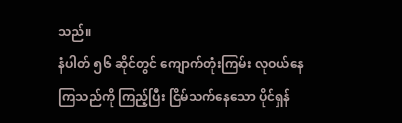သည်။
နံပါတ် ၅၆ ဆိုင်တွင် ကျောက်တုံးကြမ်း လုဝယ်နေကြသည်ကို ကြည့်ပြီး ငြိမ်သက်နေသော ပိုင်ရှန်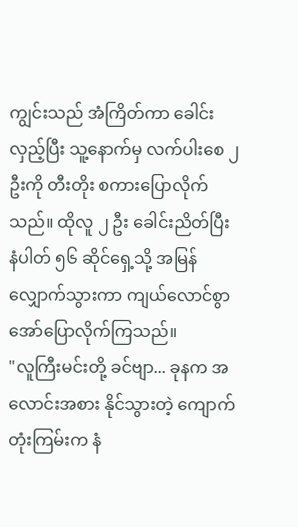ကျွင်းသည် အံကြိတ်ကာ ခေါင်းလှည့်ပြီး သူ့နောက်မှ လက်ပါးစေ ၂ ဦးကို တီးတိုး စကားပြောလိုက်သည်။ ထိုလူ ၂ ဦး ခေါင်းညိတ်ပြီး နံပါတ် ၅၆ ဆိုင်ရှေ့သို့ အမြန် လျှောက်သွားကာ ကျယ်လောင်စွာ အော်ပြောလိုက်ကြသည်။
"လူကြီးမင်းတို့ ခင်ဗျာ... ခုနက အလောင်းအစား နိုင်သွားတဲ့ ကျောက်တုံးကြမ်းက နံ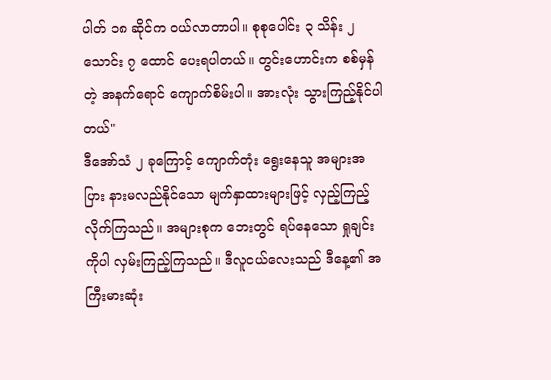ပါတ် ၁၈ ဆိုင်က ဝယ်လာတာပါ။ စုစုပေါင်း ၃ သိန်း ၂ သောင်း ၇ ထောင် ပေးရပါတယ်။ တွင်းဟောင်းက စစ်မှန်တဲ့ အနက်ရောင် ကျောက်စိမ်းပါ။ အားလုံး သွားကြည့်နိုင်ပါတယ်"
ဒီအော်သံ ၂ ခုကြောင့် ကျောက်တုံး ရွေးနေသူ အများအပြား နားမလည်နိုင်သော မျက်နှာထားများဖြင့် လှည့်ကြည့်လိုက်ကြသည်။ အများစုက ဘေးတွင် ရပ်နေသော ရှုချင်းကိုပါ လှမ်းကြည့်ကြသည်။ ဒီလူငယ်လေးသည် ဒီနေ့၏ အကြီးမားဆုံး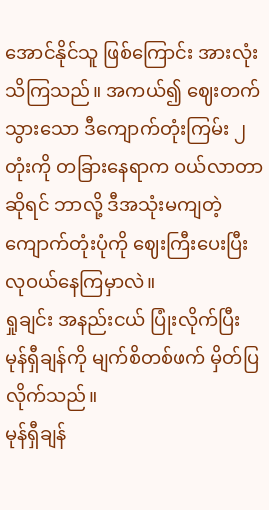အောင်နိုင်သူ ဖြစ်ကြောင်း အားလုံး သိကြသည်။ အကယ်၍ ဈေးတက်သွားသော ဒီကျောက်တုံးကြမ်း ၂ တုံးကို တခြားနေရာက ဝယ်လာတာ ဆိုရင် ဘာလို့ ဒီအသုံးမကျတဲ့ ကျောက်တုံးပုံကို ဈေးကြီးပေးပြီး လုဝယ်နေကြမှာလဲ။
ရှုချင်း အနည်းငယ် ပြုံးလိုက်ပြီး မုန်ရှီချန်ကို မျက်စိတစ်ဖက် မှိတ်ပြလိုက်သည်။
မုန်ရှီချန်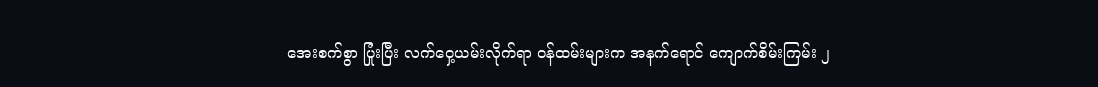အေးစက်စွာ ပြုံးပြီး လက်ဝှေ့ယမ်းလိုက်ရာ ဝန်ထမ်းများက အနက်ရောင် ကျောက်စိမ်းကြမ်း ၂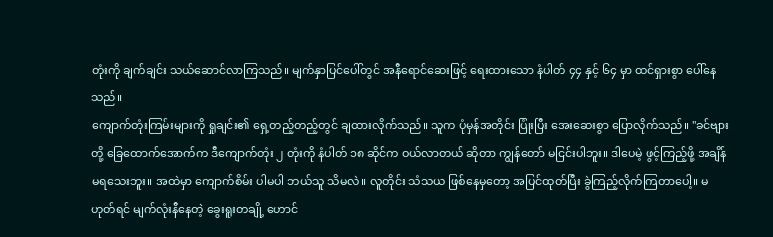တုံးကို ချက်ချင်း သယ်ဆောင်လာကြသည်။ မျက်နှာပြင်ပေါ်တွင် အနီရောင်ဆေးဖြင့် ရေးထားသော နံပါတ် ၄၄ နှင့် ၆၄ မှာ ထင်ရှားစွာ ပေါ်နေသည်။
ကျောက်တုံးကြမ်းများကို ရှုချင်း၏ ရှေ့တည့်တည့်တွင် ချထားလိုက်သည်။ သူက ပုံမှန်အတိုင်း ပြုံးပြီး အေးဆေးစွာ ပြောလိုက်သည်။ "ခင်ဗျားတို့ ခြေထောက်အောက်က ဒီကျောက်တုံး ၂ တုံးကို နံပါတ် ၁၈ ဆိုင်က ဝယ်လာတယ် ဆိုတာ ကျွန်တော် မငြင်းပါဘူး။ ဒါပေမဲ့ ဖွင့်ကြည့်ဖို့ အချိန်မရသေးဘူး။ အထဲမှာ ကျောက်စိမ်း ပါမပါ ဘယ်သူ သိမလဲ။ လူတိုင်း သံသယ ဖြစ်နေမှတော့ အပြင်ထုတ်ပြီး ခွဲကြည့်လိုက်ကြတာပေါ့။ မဟုတ်ရင် မျက်လုံးနီနေတဲ့ ခွေးရူးတချို့ ဟောင်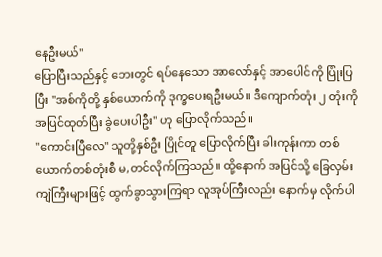နေဦးမယ်"
ပြောပြီးသည်နှင့် ဘေးတွင် ရပ်နေသော အာလော်နှင့် အာပေါင်ကို ပြုံးပြပြီး "အစ်ကိုတို့ နှစ်ယောက်ကို ဒုက္ခပေးရဦးမယ်။ ဒီကျောက်တုံး ၂ တုံးကို အပြင်ထုတ်ပြီး ခွဲပေးပါဦး" ဟု ပြောလိုက်သည်။
"ကောင်းပြီလေ" သူတို့နှစ်ဦး ပြိုင်တူ ပြောလိုက်ပြီး ခါးကုန်းကာ တစ်ယောက်တစ်တုံးစီ မ,တင်လိုက်ကြသည်။ ထို့နောက် အပြင်သို့ ခြေလှမ်းကျဲကြီးများဖြင့် ထွက်ခွာသွားကြရာ လူအုပ်ကြီးလည်း နောက်မှ လိုက်ပါ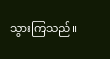သွားကြသည်။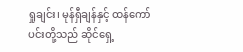ရှုချင်း၊ မုန်ရှီချန်နှင့် ထန်ကော်ပင်းတို့သည် ဆိုင်ရှေ့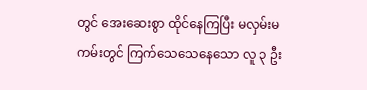တွင် အေးဆေးစွာ ထိုင်နေကြပြီး မလှမ်းမကမ်းတွင် ကြက်သေသေနေသော လူ ၃ ဦး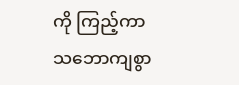ကို ကြည့်ကာ သဘောကျစွာ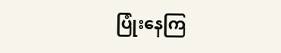ပြုံးနေကြ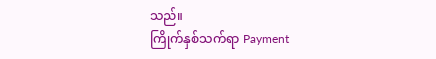သည်။
ကြိုက်နှစ်သက်ရာ Payment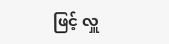ဖြင့် လှူ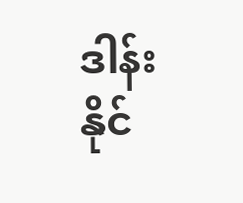ဒါန်းနိုင်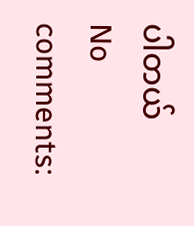ပါတယ်
No comments: